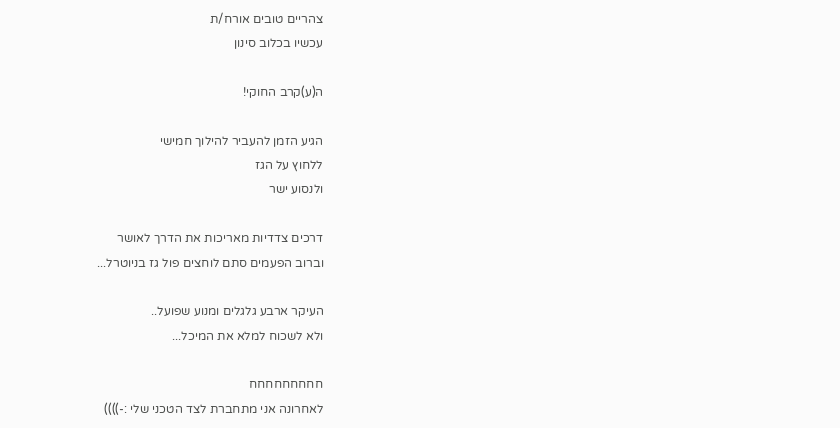צהריים טובים אורח/ת
עכשיו בכלוב סינון

ה(ע)קרב החוקי!

הגיע הזמן להעביר להילוך חמישי
ללחוץ על הגז
ולנסוע ישר

דרכים צדדיות מאריכות את הדרך לאושר
וברוב הפעמים סתם לוחצים פול גז בניוטרל...

העיקר ארבע גלגלים ומנוע שפועל..
ולא לשכוח למלא את המיכל...

חחחחחחחחח
לאחרונה אני מתחברת לצד הטכני שלי :-))))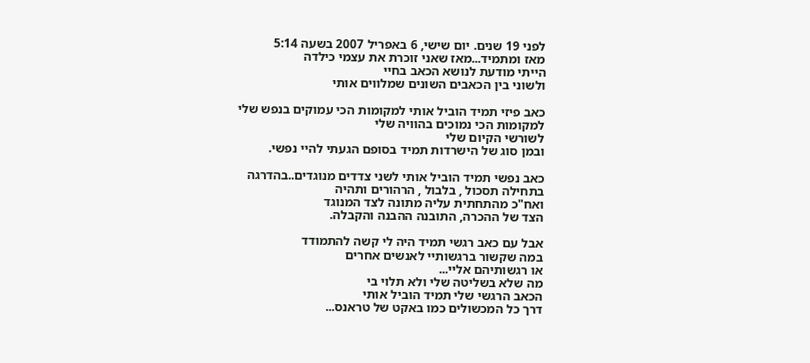לפני 19 שנים. יום שישי, 6 באפריל 2007 בשעה 5:14
מאז ומתמיד...מאז שאני זוכרת את עצמי כילדה
הייתי מודעת לנושא הכאב בחיי
ולשוני בין הכאבים השונים שמלווים אותי

כאב פיזי תמיד הוביל אותי למקומות הכי עמוקים בנפש שלי
למקומות הכי נמוכים בהוויה שלי
לשורשי הקיום שלי
ובמן סוג של הישרדות תמיד בסופם הגעתי להיי נפשי.

כאב נפשי תמיד הוביל אותי לשני צדדים מנוגדים..בהדרגה
בתחילה תסכול , בלבול , הרהורים ותהיה
ואח"כ מהתחתית עליה מתונה לצד המנוגד
הצד של ההכרה, התובנה ההבנה והקבלה.

אבל עם כאב רגשי תמיד היה לי קשה להתמודד
במה שקשור ברגשותיי לאנשים אחרים
או רגשותיהם אליי...
מה שלא בשליטה שלי ולא תלוי בי
הכאב הרגשי שלי תמיד הוביל אותי
דרך כל המכשולים כמו באקט של טראנס...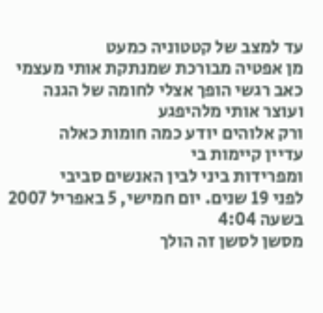עד למצב של קטטוניה כמעט
מן אפטיה מבורכת שמנתקת אותי מעצמי
כאב רגשי הופך אצלי לחומה של הגנה
ועוצר אותי מלהיפגע
ורק אלוהים יודע כמה חומות כאלה
עדיין קיימות בי
ומפרידות ביני לבין האנשים סביבי
לפני 19 שנים. יום חמישי, 5 באפריל 2007 בשעה 4:04
מסשן לסשן זה הולך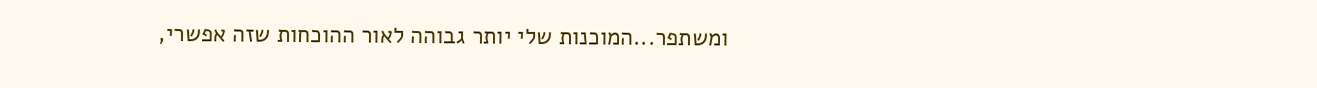ומשתפר...המוכנות שלי יותר גבוהה לאור ההוכחות שזה אפשרי,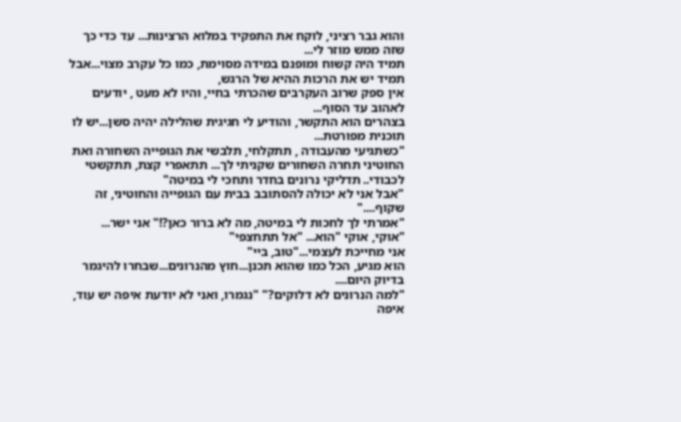והוא גבר רציני, לוקח את התפקיד במלוא הרצינות... עד כדי כך שזה ממש מוזר לי...
תמיד היה קשוח ומופנם במידה מסוימת, כמו כל עקרב מצוי...אבל תמיד יש את הרכות ההיא של הרגש,
אין ספק שרוב העקרבים שהכרתי בחיי, והיו לא מעט , יודעים לאהוב עד הסוף...
בצהרים הוא התקשר, והודיע לי חגיגית שהלילה יהיה סשן...יש לו תוכנית מפורטת...
"כשתגיעי מהעבודה , תתקלחי, תלבשי את הגופייה השחורה ואת החוטיני תחרה השחורים שקניתי לך... תתאפרי קצת, תתקשטי לכבודי.. תדליקי נרונים בחדר ותחכי לי במיטה"
"אבל אני לא יכולה להסתובב בבית עם הגופייה והחוטיני, זה שקוף...."
"אמרתי לך לחכות לי במיטה, מה לא ברור כאן?!" אני ישר... "אוקי, אוקי "הוא... "אל תתחצפי"
אני מחייכת לעצמי..."טוב, ביי"
הוא מגיע, הכל כמו שהוא תכנן...חוץ מהנרונים...שבחרו להיגמר בדיוק היום....
"למה הנרונים לא דלוקים?" "נגמרו, ואני לא יודעת איפה יש עוד, איפה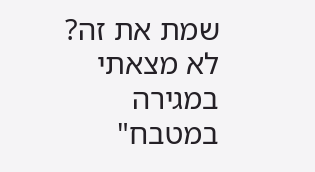שמת את זה? לא מצאתי במגירה במטבח"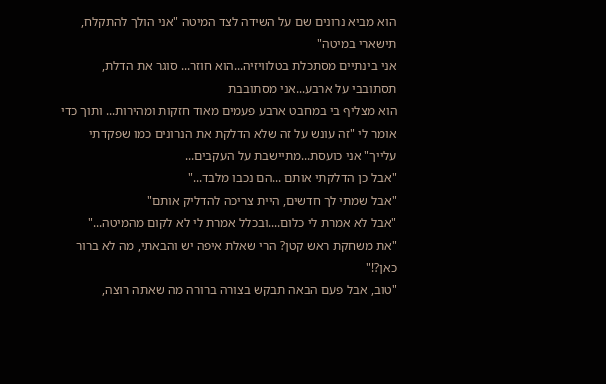הוא מביא נרונים שם על השידה לצד המיטה "אני הולך להתקלח, תישארי במיטה"
אני בינתיים מסתכלת בטלוויזיה...הוא חוזר... סוגר את הדלת, תסתובבי על ארבע...אני מסתובבת
הוא מצליף בי במחבט ארבע פעמים מאוד חזקות ומהירות... ותוך כדי אומר לי "זה עונש על זה שלא הדלקת את הנרונים כמו שפקדתי עלייך" אני כועסת...מתיישבת על העקבים...
"אבל כן הדלקתי אותם ...הם נכבו מלבד..."
"אבל שמתי לך חדשים, היית צריכה להדליק אותם"
"אבל לא אמרת לי כלום....ובכלל אמרת לי לא לקום מהמיטה..."
"את משחקת ראש קטן? הרי שאלת איפה יש והבאתי, מה לא ברור כאן?!"
"טוב, אבל פעם הבאה תבקש בצורה ברורה מה שאתה רוצה,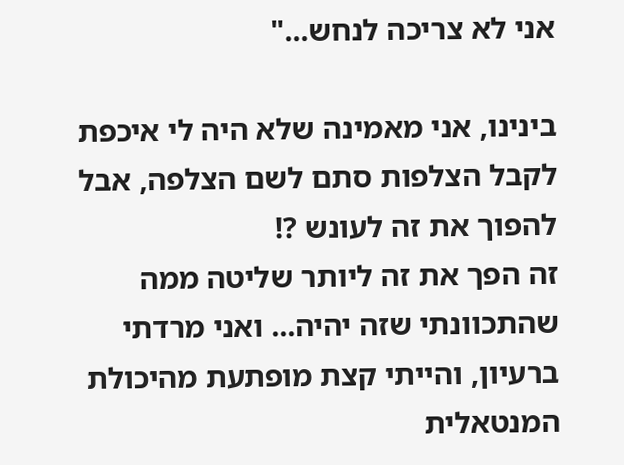אני לא צריכה לנחש..."

בינינו, אני מאמינה שלא היה לי איכפת לקבל הצלפות סתם לשם הצלפה, אבל להפוך את זה לעונש ?!
זה הפך את זה ליותר שליטה ממה שהתכוונתי שזה יהיה... ואני מרדתי ברעיון, והייתי קצת מופתעת מהיכולת המנטאלית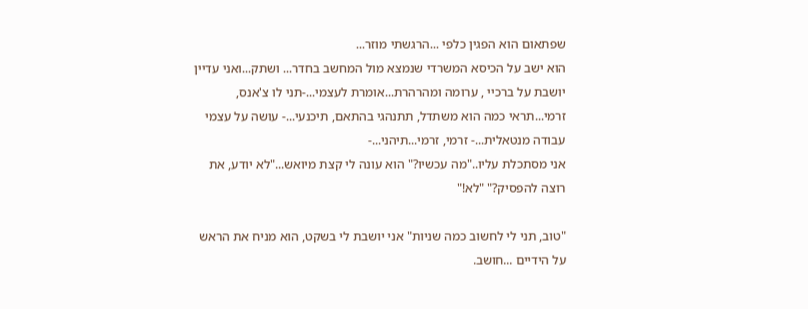שפתאום הוא הפגין כלפי ...הרגשתי מוזר...
הוא ישב על הכיסא המשרדי שנמצא מול המחשב בחדר... ושתק...ואני עדיין יושבת על ברכיי , ערומה ומהרהרת...אומרת לעצמי...-תני לו צ'אנס, זרמי...תראי כמה הוא משתדל, תתנהגי בהתאם, תיכנעי...- עושה על עצמי עבודה מנטאלית...- זרמי, זרמי...תיהני...-
אני מסתכלת עליו.."מה עכשיו?" הוא עונה לי קצת מיואש..."לא יודע, את רוצה להפסיק?" "לא!"

"טוב, תני לי לחשוב כמה שניות" אני יושבת לי בשקט, הוא מניח את הראש על הידיים ...חושב.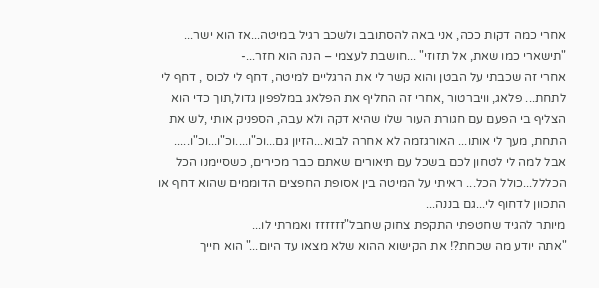אחרי כמה דקות ככה, אני באה להסתובב ולשכב רגיל במיטה...אז הוא ישר...
"תישארי כמו שאת, אל תזוזי" ...חושבת לעצמי – הנה הוא חזר...-
אחרי זה שכבתי על הבטן והוא קשר לי את הרגליים למיטה, דחף לי לכוס , דחף לי לתחת... פלאג, וויברטור ,אחרי זה החליף את הפלאג במלפפון גדול,תוך כדי הוא הצליף בי הפעם עם חגורת העור שלו שהיא דקה ולא עבה, הספניק אותי ,לש את התחת, מעך לי אותו... האורגזמה לא אחרה לבוא...הזיון גם...וכ"ו....וכ"ו...וכ"ו.....
אבל למה לי לטחון לכם בשכל עם תיאורים שאתם כבר מכירים, כשסיימנו הכל הכללל...כולל הכל... ראיתי על המיטה בין אסופת החפצים הדוממים שהוא דחף או התכוון לדחוף לי...גם בננה...
מיותר להגיד שחטפתי התקפת צחוק שחבל"זזזזזז ואמרתי לו...
"אתה יודע מה שכחת?! את הקישוא ההוא שלא מצאו עד היום..." הוא חייך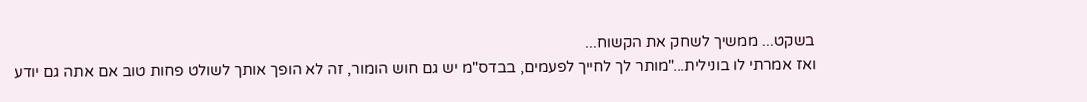בשקט... ממשיך לשחק את הקשוח...
ואז אמרתי לו בונילית..."מותר לך לחייך לפעמים, בבדס"מ יש גם חוש הומור, זה לא הופך אותך לשולט פחות טוב אם אתה גם יודע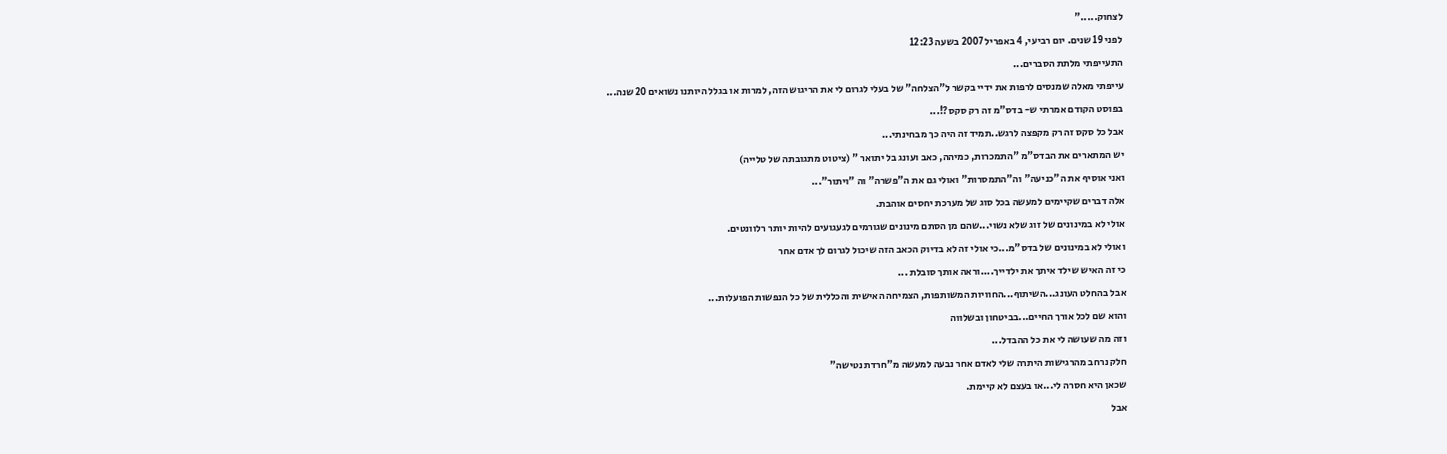לצחוק....."
לפני 19 שנים. יום רביעי, 4 באפריל 2007 בשעה 12:23
התעייפתי מלתת הסברים...
עייפתי מאלה שמנסים לרפות את ידיי בקשר ל"הצלחה" של בעלי לגרום לי את הריגוש הזה, למרות או בגלל היותנו נשואים 20 שנה...
בפוסט הקודם אמרתי ש- בדס"מ זה רק סקס?!...
אבל כל סקס זה רק מקפצה לרגש..תמיד זה היה כך מבחינתי...
יש המתארים את הבדס"מ "התמכרות, כמיהה, כאב ועונג בל יתואר " (ציטוט מתגובתה של טלייה)
ואני אוסיף את ה"כניעה" וה"התמסרות" ואולי גם את ה"פשרה" וה "ויתור"...
אלה דברים שקיימים למעשה בכל סוג של מערכת יחסים אוהבת.
אולי לא במינונים של זוג שלא נשוי...שהם מן הסתם מינונים שגורמים לגעגועים להיות יותר רלוונטים.
ואולי לא במינונים של בדס"מ...כי אולי זה לא בדיוק הכאב הזה שיכול לגרום לך אדם אחר
כי זה האיש שילד איתך את ילדייך....וראה אותך סובלת ...
אבל בהחלט העונג...השיתוף...החוויות המשותפות, הצמיחה האישית והכללית של כל הנפשות הפועלות...
והוא שם לכל אורך החיים...בביטחון ובשלווה
וזה מה שעושה לי את כל ההבדל...
חלק נרחב מהרגישות היתרה שלי לאדם אחר נבעה למעשה מ"חרדת נטישה"
שכאן היא חסרה לי...או בעצם לא קיימת.
אבל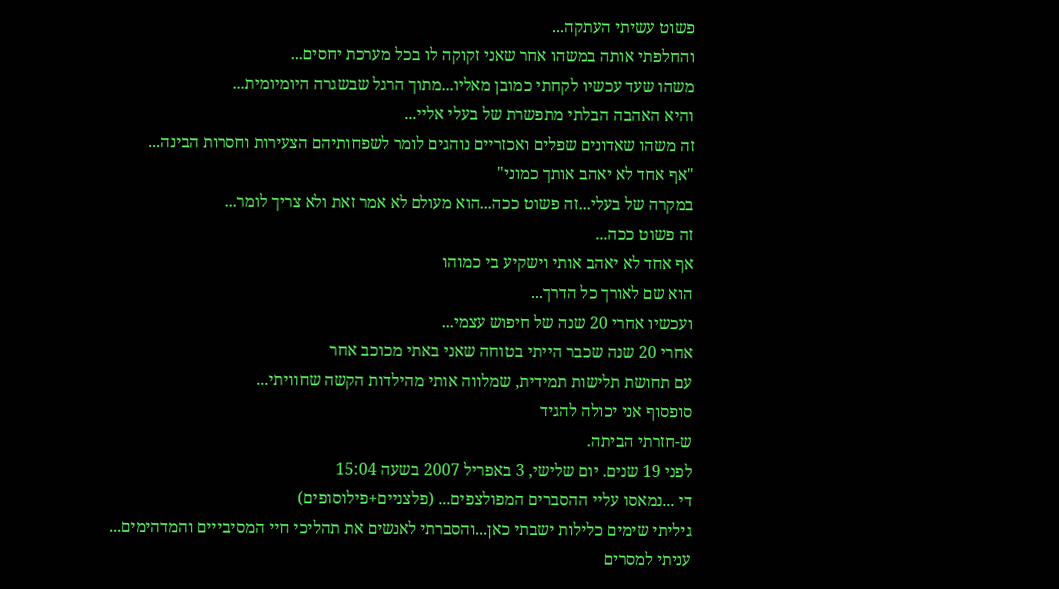פשוט עשיתי העתקה...
והחלפתי אותה במשהו אחר שאני זקוקה לו בכל מערכת יחסים...
משהו שעד עכשיו לקחתי כמובן מאליו...מתוך הרגל שבשגרה היומיומית...
והיא האהבה הבלתי מתפשרת של בעלי אליי...
זה משהו שאדונים שפלים ואכזריים נוהגים לומר לשפחותיהם הצעירות וחסרות הבינה...
"אף אחד לא יאהב אותך כמוני"
במקרה של בעלי...זה פשוט ככה...הוא מעולם לא אמר זאת ולא צריך לומר...
זה פשוט ככה...
אף אחד לא יאהב אותי וישקיע בי כמוהו
הוא שם לאורך כל הדרך...
ועכשיו אחרי 20 שנה של חיפוש עצמי...
אחרי 20 שנה שכבר הייתי בטוחה שאני באתי מכוכב אחר
עם תחושת תלישות תמידית, שמלווה אותי מהילדות הקשה שחוויתי...
סופסוף אני יכולה להגיד
ש-חזרתי הביתה.
לפני 19 שנים. יום שלישי, 3 באפריל 2007 בשעה 15:04
די ...נמאסו עליי ההסברים המפולצפים... (פלצניים+פילוסופים)
גיליתי שימים כלילות ישבתי כאן...והסברתי לאנשים את תהליכי חיי המסיבייים והמדהימים...
עניתי למסרים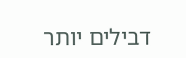דבילים יותר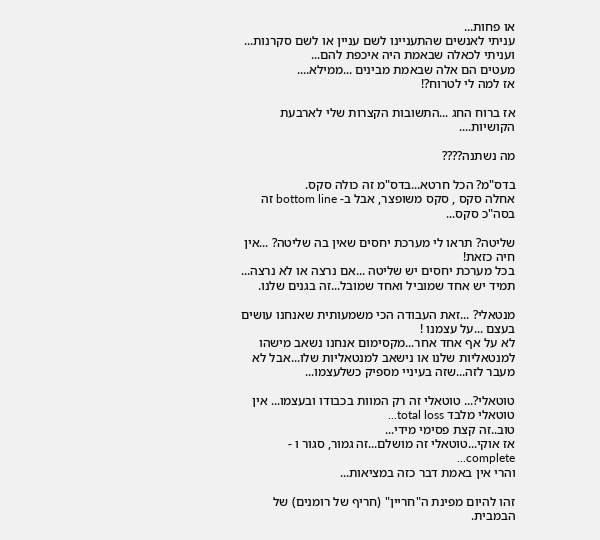או פחות...
עניתי לאנשים שהתעניינו לשם עניין או לשם סקרנות...
ועניתי לכאלה שבאמת היה איכפת להם...
מעטים הם אלה שבאמת מבינים ...ממילא....
אז למה לי לטרוח?!

אז ברוח החג ...התשובות הקצרות שלי לארבעת הקושיות....

מה נשתנה????

בדס"מ? הכל חרטא...בדס"מ זה כולה סקס.
אחלה סקס , סקס משופצר, אבל ב- bottom line זה בסה"כ סקס...

שליטה? תראו לי מערכת יחסים שאין בה שליטה? ...אין חיה כזאת!
בכל מערכת יחסים יש שליטה ...אם נרצה או לא נרצה...
תמיד יש אחד שמוביל ואחד שמובל...זה בגנים שלנו.

מנטאלי? ...זאת העבודה הכי משמעותית שאנחנו עושים בעצם ...על עצמנו !
לא על אף אחד אחר...מקסימום אנחנו נשאב מישהו למנטאליות שלנו או נישאב למנטאליות שלו...אבל לא מעבר לזה...שזה בעיניי מספיק כשלעצמו...

טוטאלי?... טוטאלי זה רק המוות בכבודו ובעצמו... אין טוטאלי מלבד total loss...
טוב..זה קצת פסימי מידי...
אז אוקי...טוטאלי זה מושלם...זה גמור, סגור ו - complete...
והרי אין באמת דבר כזה במציאות...

זהו להיום מפינת ה"חריין" (חריף של רומנים) של הבמבית.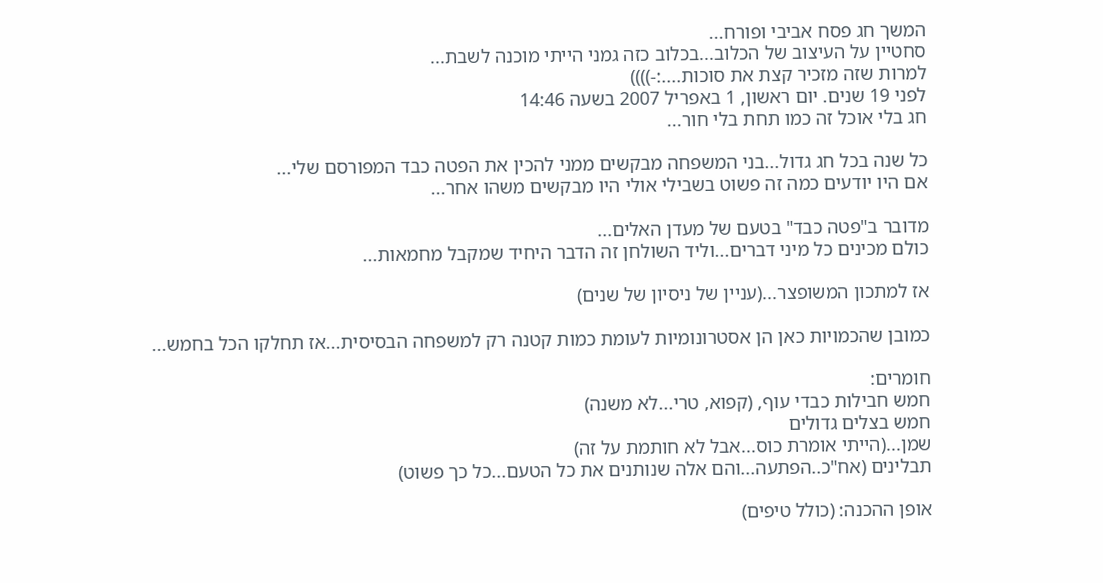המשך חג פסח אביבי ופורח...
סחטיין על העיצוב של הכלוב...בכלוב כזה גמני הייתי מוכנה לשבת...
למרות שזה מזכיר קצת את סוכות....:-))))
לפני 19 שנים. יום ראשון, 1 באפריל 2007 בשעה 14:46
חג בלי אוכל זה כמו תחת בלי חור...

כל שנה בכל חג גדול...בני המשפחה מבקשים ממני להכין את הפטה כבד המפורסם שלי...
אם היו יודעים כמה זה פשוט בשבילי אולי היו מבקשים משהו אחר...

מדובר ב"פטה כבד" בטעם של מעדן האלים...
כולם מכינים כל מיני דברים...וליד השולחן זה הדבר היחיד שמקבל מחמאות...

אז למתכון המשופצר...(עניין של ניסיון של שנים)

כמובן שהכמויות כאן הן אסטרונומיות לעומת כמות קטנה רק למשפחה הבסיסית...אז תחלקו הכל בחמש...

חומרים:
חמש חבילות כבדי עוף, (קפוא, טרי...לא משנה)
חמש בצלים גדולים
שמן...(הייתי אומרת כוס...אבל לא חותמת על זה)
תבלינים (אח"כ..הפתעה...והם אלה שנותנים את כל הטעם...כל כך פשוט)

אופן ההכנה: (כולל טיפים)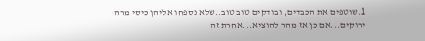1.שוטפים את הכבדים, ובודקים טוב טוב..שלא נספחו אליהן כיסי מרה ירוקים...אם כן אז מהר להוציא...אחרת זה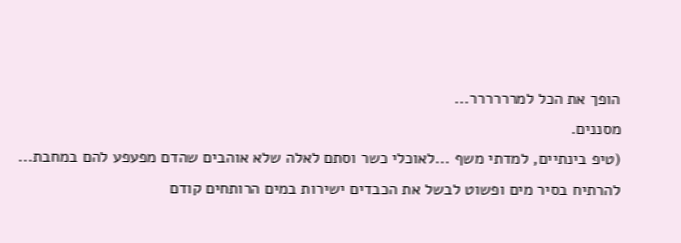הופך את הכל למרררררר...
מסננים.
(טיפ בינתיים, למדתי משף ...לאוכלי כשר וסתם לאלה שלא אוהבים שהדם מפעפע להם במחבת...
להרתיח בסיר מים ופשוט לבשל את הכבדים ישירות במים הרותחים קודם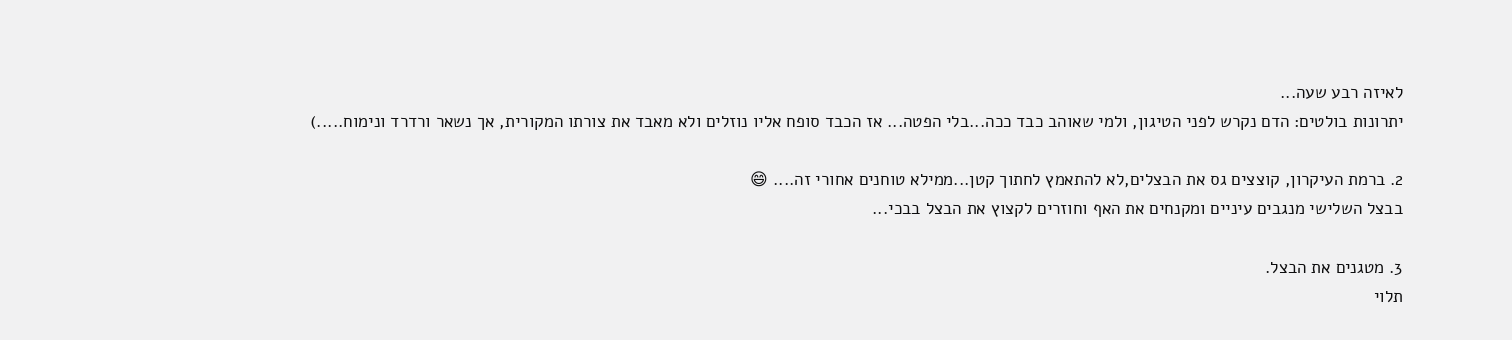לאיזה רבע שעה...
יתרונות בולטים: הדם נקרש לפני הטיגון, ולמי שאוהב כבד ככה...בלי הפטה... אז הכבד סופח אליו נוזלים ולא מאבד את צורתו המקורית, אך נשאר ורדרד ונימוח.....)

2. ברמת העיקרון, קוצצים גס את הבצלים,לא להתאמץ לחתוך קטן...ממילא טוחנים אחורי זה.... 😄
בבצל השלישי מנגבים עיניים ומקנחים את האף וחוזרים לקצוץ את הבצל בבכי...

3. מטגנים את הבצל.
תלוי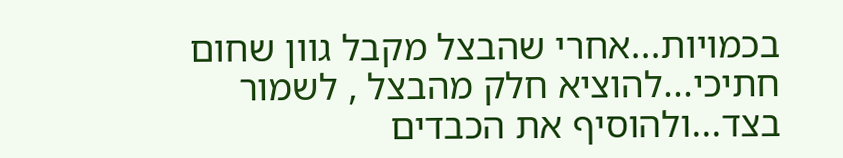בכמויות...אחרי שהבצל מקבל גוון שחום חתיכי...להוציא חלק מהבצל , לשמור בצד...ולהוסיף את הכבדים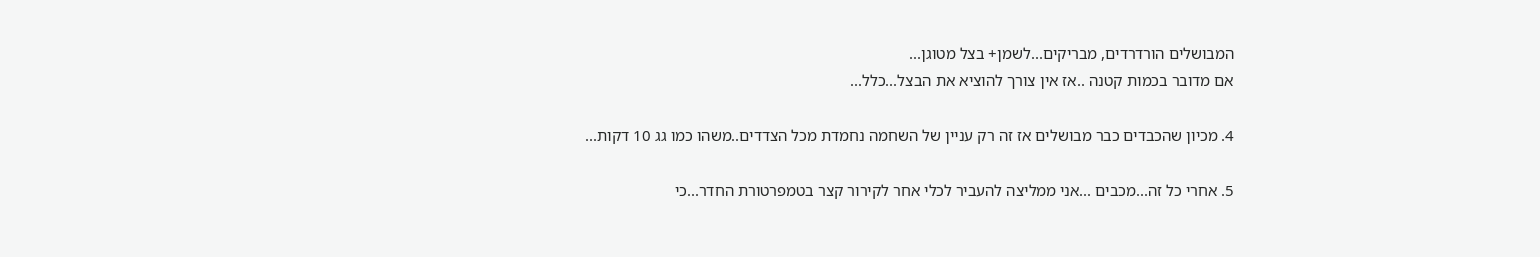המבושלים הורדרדים, מבריקים...לשמן+ בצל מטוגן...
אם מדובר בכמות קטנה ..אז אין צורך להוציא את הבצל...כלל...

4. מכיון שהכבדים כבר מבושלים אז זה רק עניין של השחמה נחמדת מכל הצדדים..משהו כמו גג 10 דקות...

5. אחרי כל זה...מכבים ...אני ממליצה להעביר לכלי אחר לקירור קצר בטמפרטורת החדר...כי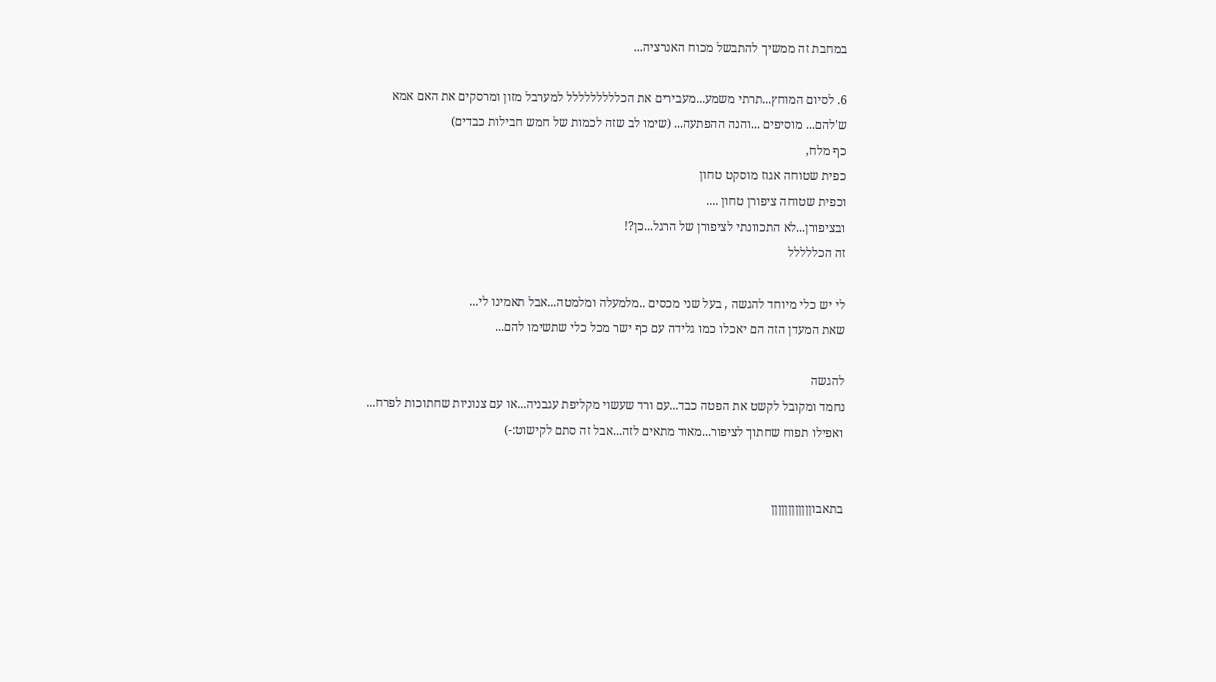במחבת זה ממשיך להתבשל מכוח האנרציה...

6. לסיום המוחץ...תרתי משמע...מעבירים את הכללללללללל למערבל מזון ומרסקים את האם אמא ש'להם... מוסיפים ...והנה ההפתעה... (שימו לב שזה לכמות של חמש חבילות כבדים)
כף מלח,
כפית שטוחה אגוז מוסקט טחון
וכפית שטוחה ציפורן טחון ....
ובציפורן...לא התכוונתי לציפורן של הרגל...כן?!
זה הכללללל

לי יש כלי מיוחד להגשה , בעל שני מכסים ..מלמעלה ומלמטה...אבל תאמינו לי...
שאת המעדן הזה הם יאכלו כמו גלידה עם כף ישר מכל כלי שתשימו להם...

להגשה
נחמד ומקובל לקשט את הפטה כבד...עם ורד שעשוי מקליפת עגבניה...או עם צנוניות שחתוכות לפרח... ואפילו תפוח שחתוך לציפור...מאוד מתאים לזה...אבל זה סתם לקישוט:-)


בתאבוןןןןןןןןןןןן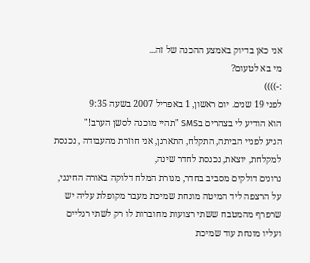אני כאן בדיוק באמצע ההכנה של זה...
מי בא לטעום?
:-))))
לפני 19 שנים. יום ראשון, 1 באפריל 2007 בשעה 9:35
הוא הודיע לי בצהרים בSMS "תהיי מוכנה לסשן הערב!"
הגיע לפניי הביתה, התקלח, התארגן, אני חוזרת מהעבודה , נכנסת למקלחת, יוצאת, נכנסת לחדר שינה,
נרונים דולקים מסביב בחדר, מנורת המלח דלוקה באורה החינני, על הרצפה ליד המיטה מונחת שמיכת מעבר מקופלת עליה יש שרפרף מהמטבח ששתי רצועות מחוברות לו רק לשתי רגליים ועליו מונחת עוד שמיכת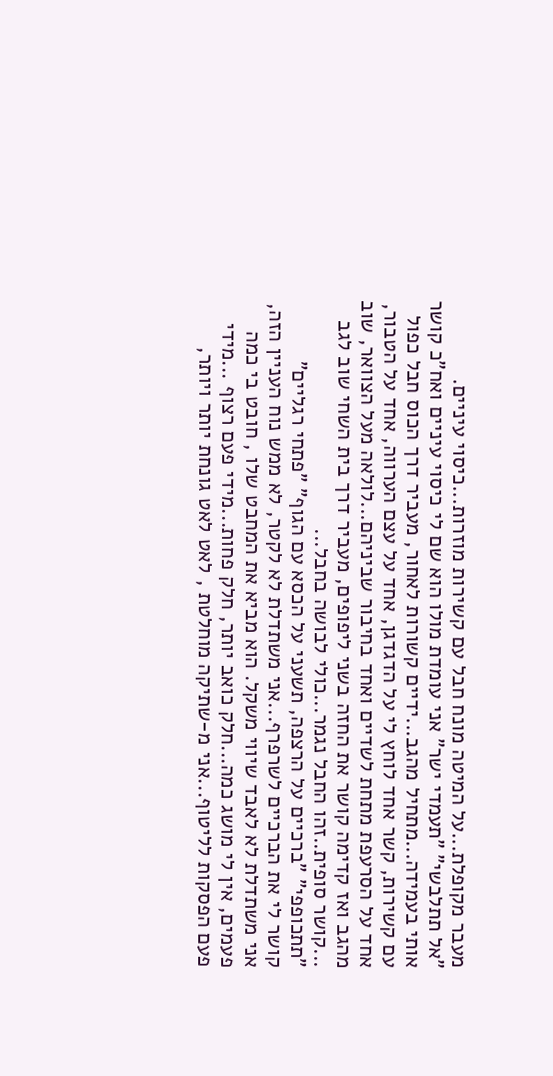מעבר מקופלת...על המיטה מונח חבל עם קשירות מוזרות...כיסוי עיניים.
"אל תתלבשי" "תעמדי ישר" אני עומדת מולו הוא שם לי כיסוי עיניים ואח"כ קושר אותי בעמידה...מתחיל מהגב...ידיים קשורות לאחור, מעביר דרך הכוס חבל כפול עם קשירות, קשר אחד לוחץ לי על הדגדגן, אחד על עצם הערווה, אחד על הטבור, אחד על הסרעפת מתחת לשדיים ואחד בחיבור שביניהם...לולאה מעל הצוואר, שוב מהגב ואז קדימה קושר את החזה בשני ליפופים, מעביר דרך בית השחי שוב לגב ...קושר סופית..זהו החבל נגמר...כולי לבושה בחבל...
"תתכופפי" "ברכיים על הרצפה, תשעני על הכסא עם הגוף" "פתחי רגליים"
קושר לי את הברכיים לשרפרף...אני משתדלת לא לקטר, לא ממש נוח העניין הזה, אני משתדלת לא לאבד שיווי משקל. הוא מביא את המחבט שלו , חובט בי כמה פעמים, אין לי מושג כמה...חלק כואב יותר, חלק פחות...מידי פעם רצוף ...מידי פעם הפסקות לליטוף...אני מ-שתיקה מוחלטת , לאט לאט גונחת יותר ויותר,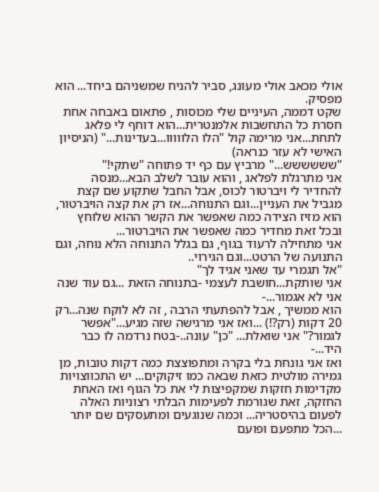אולי מכאב אולי מעונג, סביר להניח שמשניהם ביחד... הוא מפסיק.
שקט דממה, העיניים שלי מכוסות , פתאום באבחה אחת חסרת כל התחשבות אלמנטרית...הוא דוחף לי פלאג לתחת...אני מרימה קול "הלו הלווווו...בעדינות..." (הניסיון האישי לא עזר כנראה)
"שששששש..." מרביץ עם כף יד פתוחה "שתקי!"
אני מתרגלת לפלאג , והוא עובר לשלב הבא...מנסה להחדיר לי ויברטור לכוס, אבל החבל שתקוע שם קצת מגביל את העניין...וגם התנוחה...אז רק את קצה הויברטור, הוא מזיז הצידה כמה שאפשר את הקשר ההוא שלוחץ ובכל זאת מחדיר כמה שאפשר את הויברטור...
אני מתחילה לרעוד בגוף, גם בגלל התנוחה הלא נוחה, וגם התנועה של הרטט...וגם הגירוי..
"אל תגמרי עד שאני אגיד לך"
אני שותקת...חושבת לעצמי -בתנוחה הזאת ...גם עוד שנה אני לא אגמור...-
הוא ממשיך , אבל להפתעתי הרבה , זה לא לוקח שנה...רק 20 דקות (רק?!) ...ואז אני מרגישה שזה מגיע..."אפשר לגמור?" אני שואלת... "כן" עונה..-בטח נרדמה לו כבר היד...-
ואז אני גונחת בלי בקרה ומתפוצצת כמה דקות טובות, מן גמירה מולטית כזאת שבאה כמו זיקוקים... יש התכווצויות מקדימות חזקות שמקפיצות לי את כל הגוף ואז האחת החזקה, זאת שגורמת לפעימות הבלתי רצוניות האלה לפעום בהיסטריה... וכמה שנוגעים ומתעסקים שם יותר ...הכל מתפעם ופועם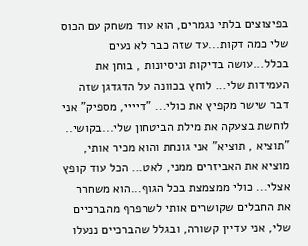בפיצוצים בלתי נגמרים, הוא עוד משחק עם הכוס שלי כמה דקות...עד שזה כבר לא נעים בכלל...עושה בדיקות וניסיונות , בוחן את העמידות שלי... לוחץ בכוונה על הדגדגן שזה דבר שישר מקפיץ את כולי... "דיייי, מספיק" אני לוחשת בצעקה את מילת הביטחון שלי...בקושי..
"תוציא , תוציא" אני גונחת והוא מכיר אותי, מוציא את האביזרים ממני, לאט... הכל עוד קופץ אצלי... כולי ממצמצת בכל הגוף...הוא משחרר את החבלים שקושרים אותי לשרפרף מהברכיים שלי, אני עדיין קשורה, ובגלל שהברכיים ננעלו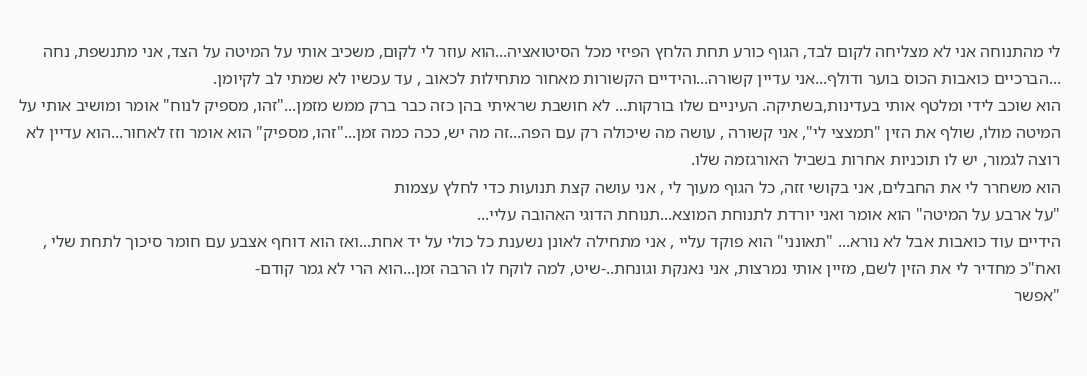לי מהתנוחה אני לא מצליחה לקום לבד, הגוף כורע תחת הלחץ הפיזי מכל הסיטואציה...הוא עוזר לי לקום, משכיב אותי על המיטה על הצד, אני מתנשפת, נחה ...הברכיים כואבות הכוס בוער ודולף...אני עדיין קשורה...והידיים הקשורות מאחור מתחילות לכאוב , עד עכשיו לא שמתי לב לקיומן.
הוא שוכב לידי ומלטף אותי בעדינות,בשתיקה. העיניים שלו בורקות... לא חושבת שראיתי בהן כזה כבר ברק ממש מזמן..."זהו, מספיק לנוח" אומר ומושיב אותי על המיטה מולו, שולף את הזין "תמצצי לי", אני קשורה , עושה מה שיכולה רק עם הפה...זה מה יש, ככה כמה זמן..."זהו, מספיק" הוא אומר וזז לאחור...הוא עדיין לא רוצה לגמור, יש לו תוכניות אחרות בשביל האורגזמה שלו.
הוא משחרר לי את החבלים, אני בקושי זזה, כל הגוף מעוך לי , אני עושה קצת תנועות כדי לחלץ עצמות
"על ארבע על המיטה" הוא אומר ואני יורדת לתנוחת המוצא...תנוחת הדוגי האהובה עליי...
הידיים עוד כואבות אבל לא נורא... "תאונני" הוא פוקד עליי , אני מתחילה לאונן נשענת כל כולי על יד אחת...ואז הוא דוחף אצבע עם חומר סיכוך לתחת שלי , ואח"כ מחדיר לי את הזין לשם, מזיין אותי נמרצות, אני נאנקת וגונחת..-שיט, למה לוקח לו הרבה זמן...הוא הרי לא גמר קודם-
"אפשר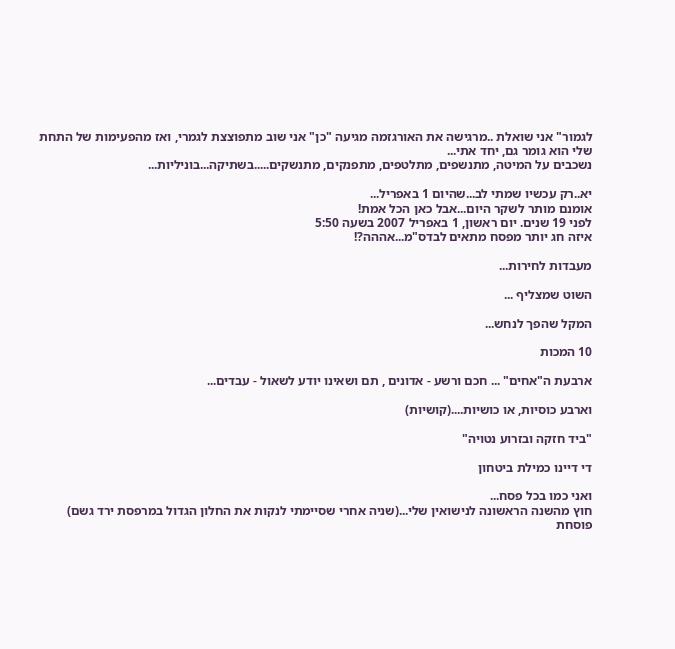לגמור" אני שואלת ..מרגישה את האורגזמה מגיעה "כן" אני שוב מתפוצצת לגמרי, ואז מהפעימות של התחת שלי הוא גומר גם, יחד אתי...
נשכבים על המיטה, מתנשפים, מתלטפים, מתפנקים, מתנשקים.....בשתיקה...בוניליות...

יא..רק עכשיו שמתי לב...שהיום 1 באפריל...
אומנם מותר לשקר היום...אבל כאן הכל אמת!
לפני 19 שנים. יום ראשון, 1 באפריל 2007 בשעה 5:50
איזה חג יותר מפסח מתאים לבדס"מ...אההה?!

מעבדות לחירות...

השוט שמצליף ...

המקל שהפך לנחש...

10 המכות

ארבעת ה"אחים" ... חכם ורשע - אדונים , תם ושאינו יודע לשאול - עבדים...

וארבע כוסיות, או כושיות....(קושיות)

"ביד חזקה ובזרוע נטויה"

די דיינו כמילת ביטחון

ואני כמו בכל פסח...
חוץ מהשנה הראשונה לנישואין שלי...(שניה אחרי שסיימתי לנקות את החלון הגדול במרפסת ירד גשם) פוסחת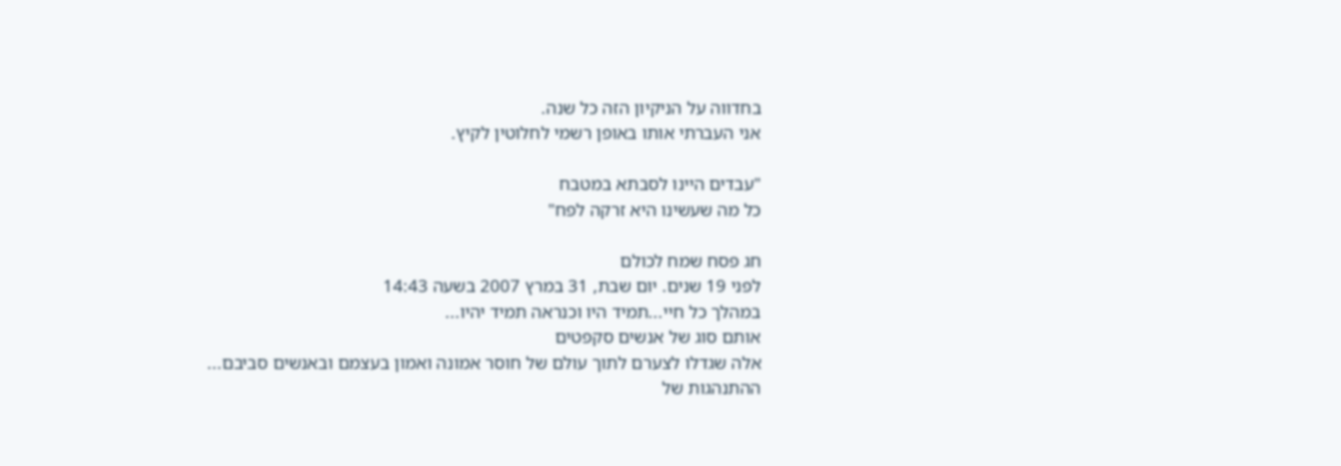בחדווה על הניקיון הזה כל שנה.
אני העברתי אותו באופן רשמי לחלוטין לקיץ.

"עבדים היינו לסבתא במטבח
כל מה שעשינו היא זרקה לפח"

חג פסח שמח לכולם
לפני 19 שנים. יום שבת, 31 במרץ 2007 בשעה 14:43
במהלך כל חיי...תמיד היו וכנראה תמיד יהיו...
אותם סוג של אנשים סקפטים
אלה שגדלו לצערם לתוך עולם של חוסר אמונה ואמון בעצמם ובאנשים סביבם...
ההתנהגות של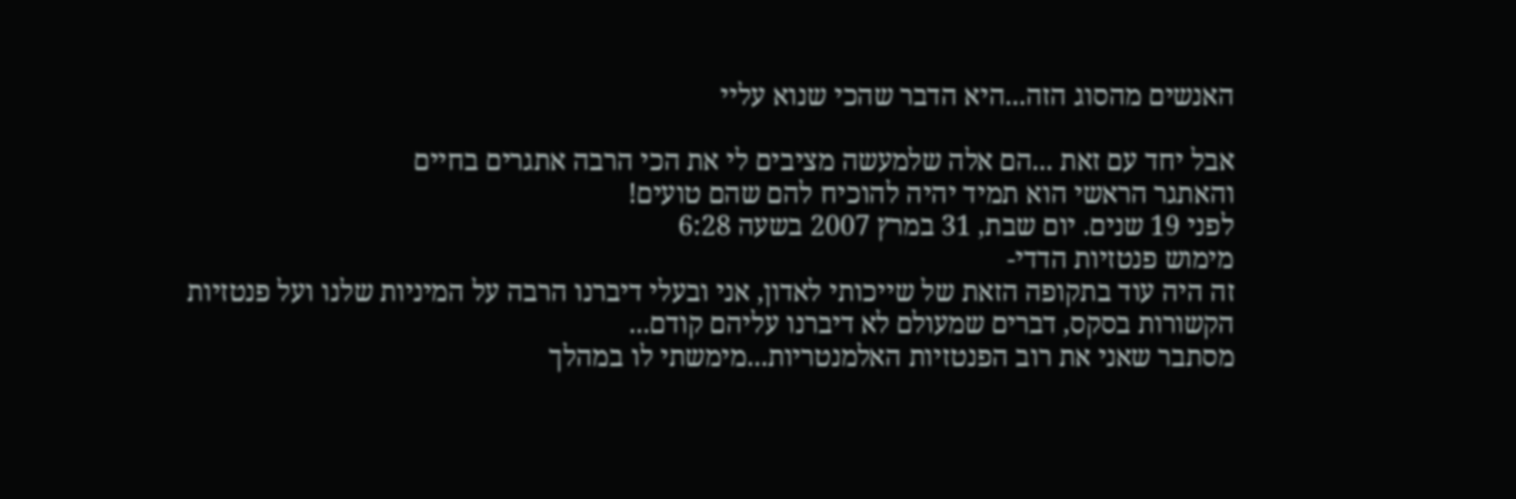האנשים מהסוג הזה...היא הדבר שהכי שנוא עליי

אבל יחד עם זאת ...הם אלה שלמעשה מציבים לי את הכי הרבה אתגרים בחיים
והאתגר הראשי הוא תמיד יהיה להוכיח להם שהם טועים!
לפני 19 שנים. יום שבת, 31 במרץ 2007 בשעה 6:28
מימוש פנטזיות הדדי-
זה היה עוד בתקופה הזאת של שייכותי לאדון, אני ובעלי דיברנו הרבה על המיניות שלנו ועל פנטזיות הקשורות בסקס, דברים שמעולם לא דיברנו עליהם קודם...
מסתבר שאני את רוב הפנטזיות האלמנטריות...מימשתי לו במהלך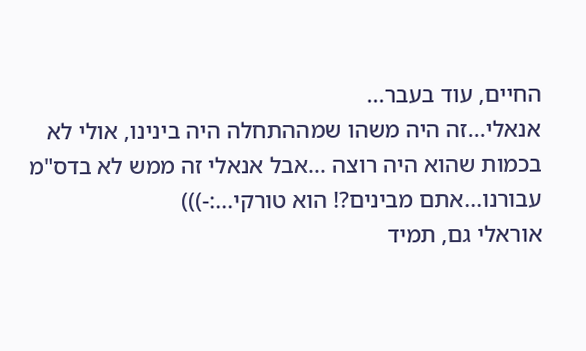החיים, עוד בעבר...
אנאלי...זה היה משהו שמההתחלה היה בינינו, אולי לא בכמות שהוא היה רוצה ...אבל אנאלי זה ממש לא בדס"מ עבורנו...אתם מבינים?! הוא טורקי...:-)))
אוראלי גם, תמיד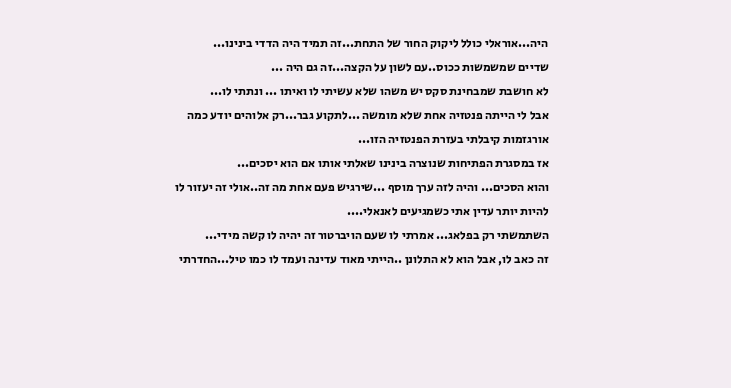היה...אוראלי כולל ליקוק החור של התחת...זה תמיד היה הדדי בינינו...
שדיים שמשמשות ככוס..עם לשון על הקצה...זה גם היה ...
לא חושבת שמבחינת סקס יש משהו שלא עשיתי לו ואיתו ... ונתתי לו...
אבל לי הייתה פנטזיה אחת שלא מומשה ...לתקוע גבר...רק אלוהים יודע כמה אורגזמות קיבלתי בעזרת הפנטזיה הזו...
אז במסגרת הפתיחות שנוצרה בינינו שאלתי אותו אם הוא יסכים...
והוא הסכים... והיה לזה ערך מוסף ...שירגיש פעם אחת מה זה..אולי זה יעזור לו להיות יותר עדין אתי כשמגיעים לאנאלי....
השתמשתי רק בפלאג... אמרתי לו שעם הויברטור זה יהיה לו קשה מידי...
זה כאב לו, אבל הוא לא התלונן ..הייתי מאוד עדינה ועמד לו כמו טיל...החדרתי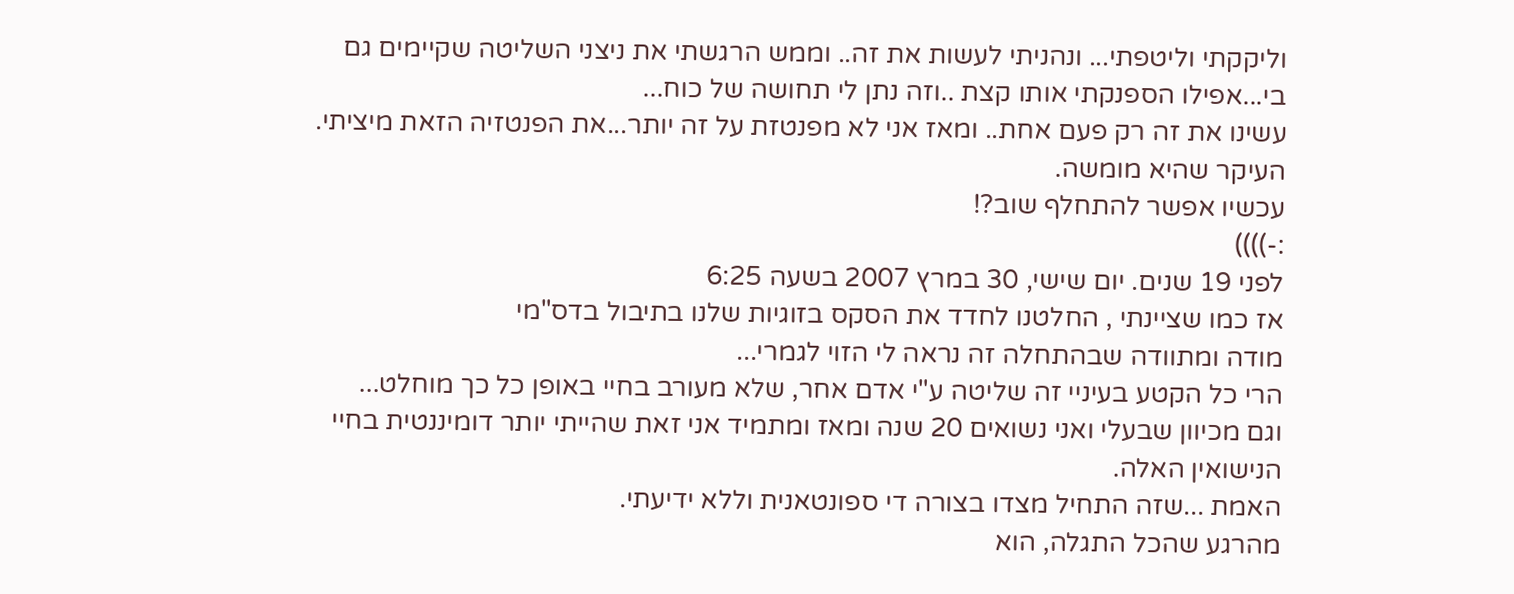וליקקתי וליטפתי... ונהניתי לעשות את זה.. וממש הרגשתי את ניצני השליטה שקיימים גם בי...אפילו הספנקתי אותו קצת ..וזה נתן לי תחושה של כוח...
עשינו את זה רק פעם אחת.. ומאז אני לא מפנטזת על זה יותר...את הפנטזיה הזאת מיציתי.
העיקר שהיא מומשה.
עכשיו אפשר להתחלף שוב?!
:-))))
לפני 19 שנים. יום שישי, 30 במרץ 2007 בשעה 6:25
אז כמו שציינתי , החלטנו לחדד את הסקס בזוגיות שלנו בתיבול בדס"מי
מודה ומתוודה שבהתחלה זה נראה לי הזוי לגמרי...
הרי כל הקטע בעיניי זה שליטה ע"י אדם אחר, שלא מעורב בחיי באופן כל כך מוחלט...
וגם מכיוון שבעלי ואני נשואים 20 שנה ומאז ומתמיד אני זאת שהייתי יותר דומיננטית בחיי הנישואין האלה.
האמת ...שזה התחיל מצדו בצורה די ספונטאנית וללא ידיעתי.
מהרגע שהכל התגלה, הוא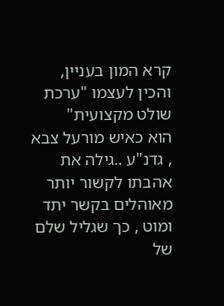קרא המון בעניין, והכין לעצמו "ערכת שולט מקצועית"
הוא כאיש מורעל צבא , גדנ"ע ..גילה את אהבתו לקשור יותר מאוהלים בקשר יתד ומוט , כך שגליל שלם של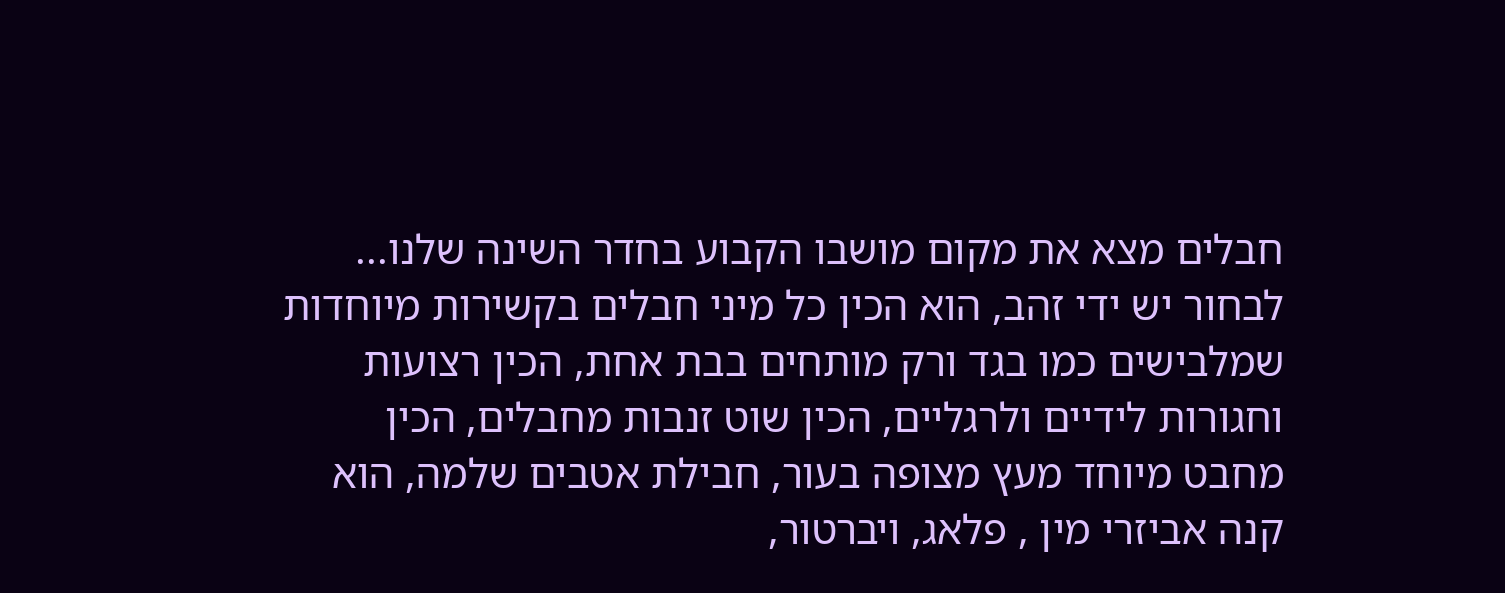חבלים מצא את מקום מושבו הקבוע בחדר השינה שלנו...
לבחור יש ידי זהב, הוא הכין כל מיני חבלים בקשירות מיוחדות שמלבישים כמו בגד ורק מותחים בבת אחת, הכין רצועות וחגורות לידיים ולרגליים, הכין שוט זנבות מחבלים, הכין מחבט מיוחד מעץ מצופה בעור, חבילת אטבים שלמה, הוא קנה אביזרי מין , פלאג, ויברטור,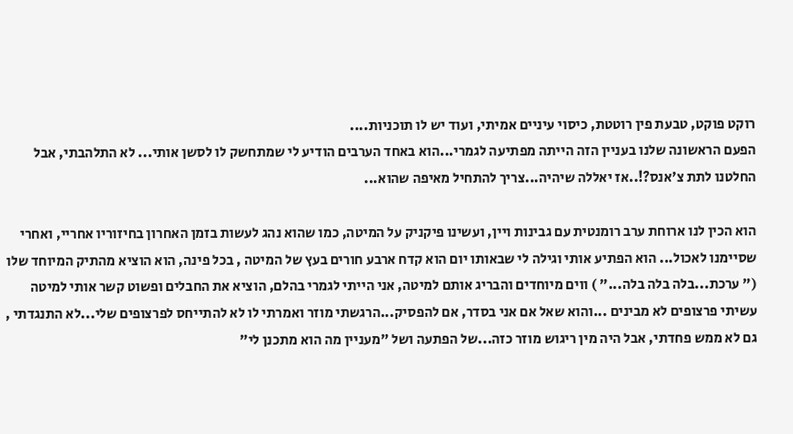רוקט פוקט, טבעת פין רוטטת, כיסוי עיניים אמיתי, ועוד יש לו תוכניות....
הפעם הראשונה שלנו בעניין הזה הייתה מפתיעה לגמרי...הוא באחד הערבים הודיע לי שמתחשק לו לסשן אותי... לא התלהבתי, אבל החלטנו לתת צ'אנס?!..אז יאללה שיהיה...צריך להתחיל מאיפה שהוא...

הוא הכין לנו ארוחת ערב רומנטית עם גבינות ויין, ועשינו פיקניק על המיטה, כמו שהוא נהג לעשות בזמן האחרון בחיזוריו אחריי, ואחרי שסיימנו לאכול... הוא הפתיע אותי וגילה לי שבאותו יום הוא קדח ארבע חורים בעץ של המיטה , בכל פינה, הוא הוציא מהתיק המיוחד שלו (" ערכת...בלה בלה בלה..." ) ווים מיוחדים והבריג אותם למיטה, אני הייתי לגמרי בהלם, הוציא את החבלים ופשוט קשר אותי למיטה
עשיתי פרצופים לא מבינים ...והוא שאל אם אני בסדר, אם להפסיק...הרגשתי מוזר ואמרתי לו לא להתייחס לפרצופים שלי...לא התנגדתי , גם לא ממש פחדתי, אבל היה מין ריגוש מוזר כזה...של הפתעה ושל "מעניין מה הוא מתכנן לי"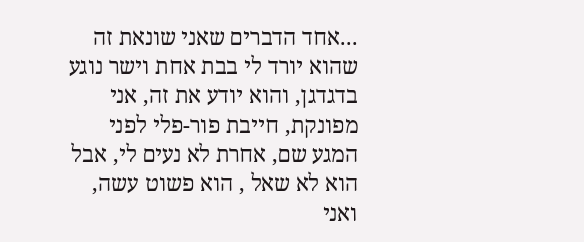...אחד הדברים שאני שונאת זה שהוא יורד לי בבת אחת וישר נוגע בדגדגן, והוא יודע את זה, אני מפונקת, חייבת פור-פלי לפני המגע שם, אחרת לא נעים לי, אבל הוא לא שאל , הוא פשוט עשה, ואני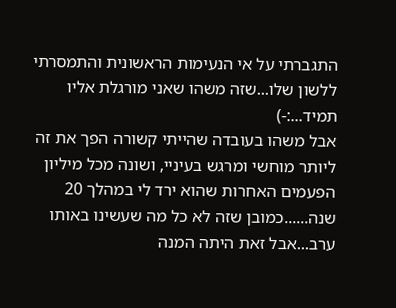התגברתי על אי הנעימות הראשונית והתמסרתי ללשון שלו...שזה משהו שאני מורגלת אליו תמיד...:-)
אבל משהו בעובדה שהייתי קשורה הפך את זה ליותר מוחשי ומרגש בעיניי, ושונה מכל מיליון הפעמים האחרות שהוא ירד לי במהלך 20 שנה......כמובן שזה לא כל מה שעשינו באותו ערב...אבל זאת היתה המנה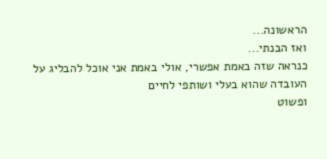הראשונה...
ואז הבנתי...
כנראה שזה באמת אפשרי, אולי באמת אני אוכל להבליג על העובדה שהוא בעלי ושותפי לחיים
ופשוט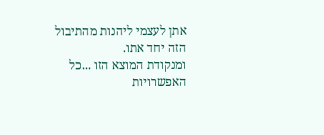אתן לעצמי ליהנות מהתיבול הזה יחד אתו.
ומנקודת המוצא הזו ...כל האפשרויות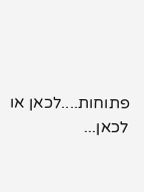פתוחות....לכאן או לכאן...